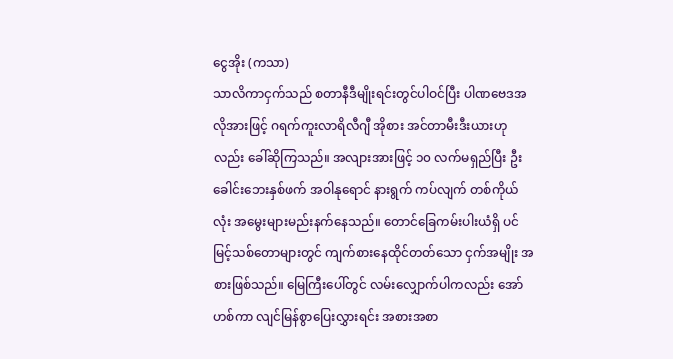ငွေအိုး (ကသာ)
သာလိကာငှက်သည် စတာနီဒီမျိုးရင်းတွင်ပါဝင်ပြီး ပါဏဗေဒအလိုအားဖြင့် ဂရက်ကူးလာရိလီဂျီ အိုစား အင်တာမီးဒီးယားဟုလည်း ခေါ်ဆိုကြသည်။ အလျားအားဖြင့် ၁၀ လက်မရှည်ပြီး ဦးခေါင်းဘေးနှစ်ဖက် အဝါနုရောင် နားရွက် ကပ်လျက် တစ်ကိုယ်လုံး အမွေးများမည်းနက်နေသည်။ တောင်ခြေကမ်းပါးယံရှိ ပင်မြင့်သစ်တောများတွင် ကျက်စားနေထိုင်တတ်သော ငှက်အမျိုး အစားဖြစ်သည်။ မြေကြီးပေါ်တွင် လမ်းလျှောက်ပါကလည်း အော်ဟစ်ကာ လျင်မြန်စွာပြေးလွှားရင်း အစားအစာ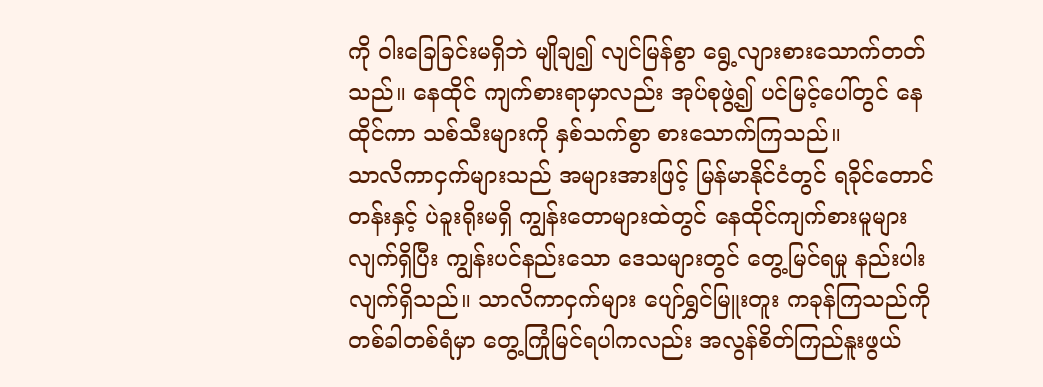ကို ဝါးခြေခြင်းမရှိဘဲ မျိုချ၍ လျင်မြန်စွာ ရွေ့လျားစားသောက်တတ်သည်။ နေထိုင် ကျက်စားရာမှာလည်း အုပ်စုဖွဲ့၍ ပင်မြင့်ပေါ်တွင် နေထိုင်ကာ သစ်သီးများကို နှစ်သက်စွာ စားသောက်ကြသည်။
သာလိကာငှက်များသည် အများအားဖြင့် မြန်မာနိုင်ငံတွင် ရခိုင်တောင်တန်းနှင့် ပဲခူးရိုးမရှိ ကျွန်းတောများထဲတွင် နေထိုင်ကျက်စားမူများ လျက်ရှိပြီး ကျွန်းပင်နည်းသော ဒေသများတွင် တွေ့မြင်ရမှု နည်းပါးလျက်ရှိသည်။ သာလိကာငှက်များ ပျော်ရွှင်မြူးတူး ကခုန်ကြသည်ကို တစ်ခါတစ်ရံမှာ တွေ့ကြုံမြင်ရပါကလည်း အလွန်စိတ်ကြည်နူးဖွယ်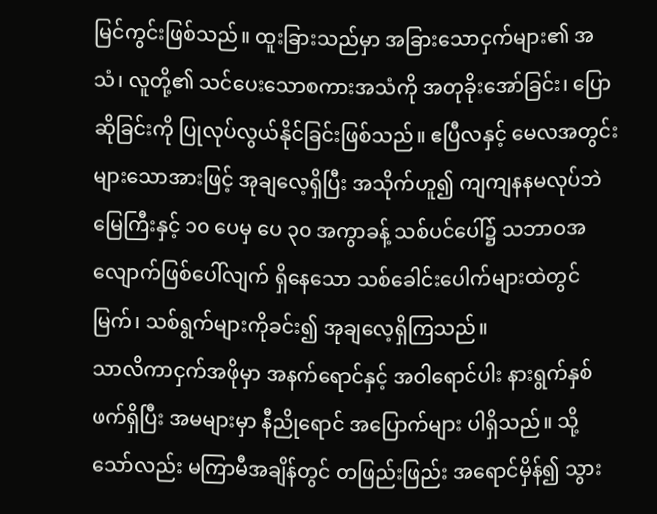မြင်ကွင်းဖြစ်သည်။ ထူးခြားသည်မှာ အခြားသောငှက်များ၏ အသံ၊ လူတို့၏ သင်ပေးသောစကားအသံကို အတုခိုးအော်ခြင်း၊ ပြောဆိုခြင်းကို ပြုလုပ်လွယ်နိုင်ခြင်းဖြစ်သည်။ ဧပြီလနှင့် မေလအတွင်းများသောအားဖြင့် အုချလေ့ရှိပြီး အသိုက်ဟူ၍ ကျကျနနမလုပ်ဘဲ မြေကြီးနှင့် ၁၀ ပေမှ ပေ ၃၀ အကွာခန့် သစ်ပင်ပေါ်၌ သဘာဝအလျောက်ဖြစ်ပေါ်လျက် ရှိနေသော သစ်ခေါင်းပေါက်များထဲတွင် မြက်၊ သစ်ရွက်များကိုခင်း၍ အုချလေ့ရှိကြသည်။
သာလိကာငှက်အဖိုမှာ အနက်ရောင်နှင့် အဝါရောင်ပါး နားရွက်နှစ်ဖက်ရှိပြီး အမများမှာ နီညိုရောင် အပြောက်များ ပါရှိသည်။ သို့သော်လည်း မကြာမီအချိန်တွင် တဖြည်းဖြည်း အရောင်မှိန်၍ သွား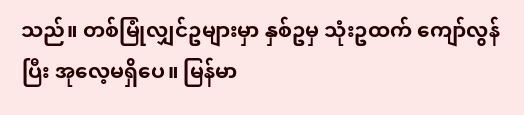သည်။ တစ်မြုံလျှင်ဥများမှာ နှစ်ဥမှ သုံးဥထက် ကျော်လွန်ပြီး အုလေ့မရှိပေ။ မြန်မာ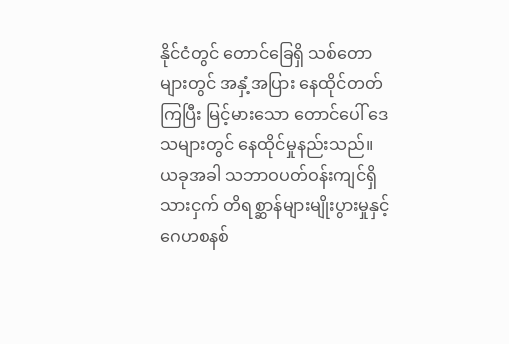နိုင်ငံတွင် တောင်ခြေရှိ သစ်တောများတွင် အနှံ့အပြား နေထိုင်တတ်ကြပြီး မြင့်မားသော တောင်ပေါ် ဒေသများတွင် နေထိုင်မှုနည်းသည်။
ယခုအခါ သဘာဝပတ်ဝန်းကျင်ရှိ သားငှက် တိရစ္ဆာန်များမျိုးပွားမှုနှင့် ဂေဟစနစ်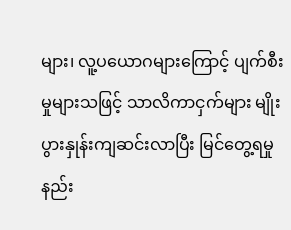များ၊ လူ့ပယောဂများကြောင့် ပျက်စီးမှုများသဖြင့် သာလိကာငှက်များ မျိုးပွားနှုန်းကျဆင်းလာပြီး မြင်တွေ့ရမှု နည်း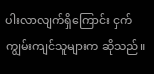ပါးလာလျက်ရှိကြောင်း ငှက် ကျွမ်းကျင်သူများက ဆိုသည်။